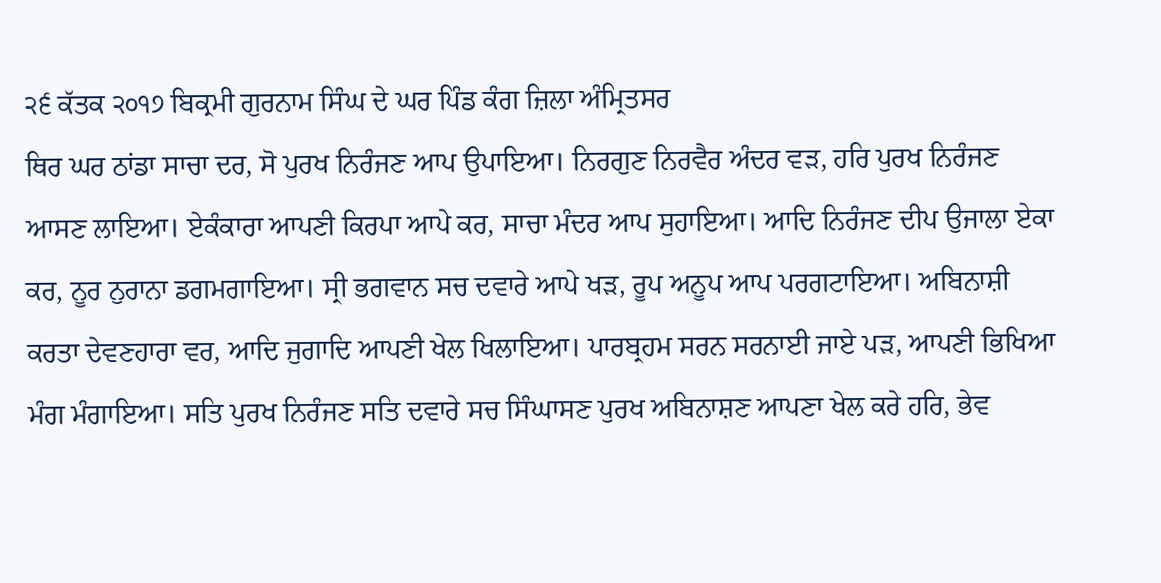੨੬ ਕੱਤਕ ੨੦੧੭ ਬਿਕ੍ਰਮੀ ਗੁਰਨਾਮ ਸਿੰਘ ਦੇ ਘਰ ਪਿੰਡ ਕੰਗ ਜ਼ਿਲਾ ਅੰਮ੍ਰਿਤਸਰ
ਥਿਰ ਘਰ ਠਾਂਡਾ ਸਾਚਾ ਦਰ, ਸੋ ਪੁਰਖ ਨਿਰੰਜਣ ਆਪ ਉਪਾਇਆ। ਨਿਰਗੁਣ ਨਿਰਵੈਰ ਅੰਦਰ ਵੜ, ਹਰਿ ਪੁਰਖ ਨਿਰੰਜਣ ਆਸਣ ਲਾਇਆ। ਏਕੰਕਾਰਾ ਆਪਣੀ ਕਿਰਪਾ ਆਪੇ ਕਰ, ਸਾਚਾ ਮੰਦਰ ਆਪ ਸੁਹਾਇਆ। ਆਦਿ ਨਿਰੰਜਣ ਦੀਪ ਉਜਾਲਾ ਏਕਾ ਕਰ, ਨੂਰ ਨੁਰਾਨਾ ਡਗਮਗਾਇਆ। ਸ੍ਰੀ ਭਗਵਾਨ ਸਚ ਦਵਾਰੇ ਆਪੇ ਖੜ, ਰੂਪ ਅਨੂਪ ਆਪ ਪਰਗਟਾਇਆ। ਅਬਿਨਾਸ਼ੀ ਕਰਤਾ ਦੇਵਣਹਾਰਾ ਵਰ, ਆਦਿ ਜੁਗਾਦਿ ਆਪਣੀ ਖੇਲ ਖਿਲਾਇਆ। ਪਾਰਬ੍ਰਹਮ ਸਰਨ ਸਰਨਾਈ ਜਾਏ ਪੜ, ਆਪਣੀ ਭਿਖਿਆ ਮੰਗ ਮੰਗਾਇਆ। ਸਤਿ ਪੁਰਖ ਨਿਰੰਜਣ ਸਤਿ ਦਵਾਰੇ ਸਚ ਸਿੰਘਾਸਣ ਪੁਰਖ ਅਬਿਨਾਸ਼ਣ ਆਪਣਾ ਖੇਲ ਕਰੇ ਹਰਿ, ਭੇਵ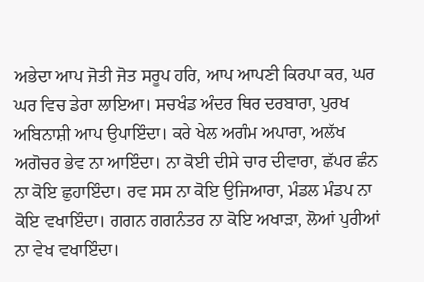ਅਭੇਦਾ ਆਪ ਜੋਤੀ ਜੋਤ ਸਰੂਪ ਹਰਿ, ਆਪ ਆਪਣੀ ਕਿਰਪਾ ਕਰ, ਘਰ ਘਰ ਵਿਚ ਡੇਰਾ ਲਾਇਆ। ਸਚਖੰਡ ਅੰਦਰ ਥਿਰ ਦਰਬਾਰਾ, ਪੁਰਖ ਅਬਿਨਾਸ਼ੀ ਆਪ ਉਪਾਇੰਦਾ। ਕਰੇ ਖੇਲ ਅਗੰਮ ਅਪਾਰਾ, ਅਲੱਖ ਅਗੋਚਰ ਭੇਵ ਨਾ ਆਇੰਦਾ। ਨਾ ਕੋਈ ਦੀਸੇ ਚਾਰ ਦੀਵਾਰਾ, ਛੱਪਰ ਛੰਨ ਨਾ ਕੋਇ ਛੁਹਾਇੰਦਾ। ਰਵ ਸਸ ਨਾ ਕੋਇ ਉਜਿਆਰਾ, ਮੰਡਲ ਮੰਡਪ ਨਾ ਕੋਇ ਵਖਾਇੰਦਾ। ਗਗਨ ਗਗਨੰਤਰ ਨਾ ਕੋਇ ਅਖਾੜਾ, ਲੋਆਂ ਪੁਰੀਆਂ ਨਾ ਵੇਖ ਵਖਾਇੰਦਾ।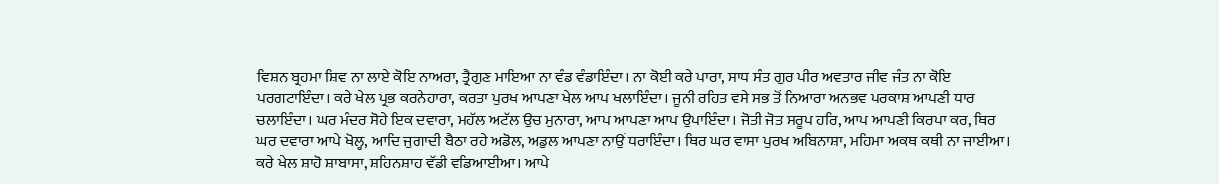ਵਿਸ਼ਨ ਬ੍ਰਹਮਾ ਸ਼ਿਵ ਨਾ ਲਾਏ ਕੋਇ ਨਾਅਰਾ, ਤ੍ਰੈਗੁਣ ਮਾਇਆ ਨਾ ਵੰਡ ਵੰਡਾਇੰਦਾ। ਨਾ ਕੋਈ ਕਰੇ ਪਾਰਾ, ਸਾਧ ਸੰਤ ਗੁਰ ਪੀਰ ਅਵਤਾਰ ਜੀਵ ਜੰਤ ਨਾ ਕੋਇ ਪਰਗਟਾਇੰਦਾ। ਕਰੇ ਖੇਲ ਪ੍ਰਭ ਕਰਨੇਹਾਰਾ, ਕਰਤਾ ਪੁਰਖ ਆਪਣਾ ਖੇਲ ਆਪ ਖਲਾਇੰਦਾ। ਜੂਨੀ ਰਹਿਤ ਵਸੇ ਸਭ ਤੋਂ ਨਿਆਰਾ ਅਨਭਵ ਪਰਕਾਸ਼ ਆਪਣੀ ਧਾਰ ਚਲਾਇੰਦਾ। ਘਰ ਮੰਦਰ ਸੋਹੇ ਇਕ ਦਵਾਰਾ, ਮਹੱਲ ਅਟੱਲ ਉਚ ਮੁਨਾਰਾ, ਆਪ ਆਪਣਾ ਆਪ ਉਪਾਇੰਦਾ। ਜੋਤੀ ਜੋਤ ਸਰੂਪ ਹਰਿ, ਆਪ ਆਪਣੀ ਕਿਰਪਾ ਕਰ, ਥਿਰ ਘਰ ਦਵਾਰਾ ਆਪੇ ਖੋਲ੍ਹ, ਆਦਿ ਜੁਗਾਦੀ ਬੈਠਾ ਰਹੇ ਅਡੋਲ, ਅਡੁਲ ਆਪਣਾ ਨਾਉਂ ਧਰਾਇੰਦਾ। ਥਿਰ ਘਰ ਵਾਸਾ ਪੁਰਖ ਅਬਿਨਾਸ਼ਾ, ਮਹਿਮਾ ਅਕਥ ਕਥੀ ਨਾ ਜਾਈਆ। ਕਰੇ ਖੇਲ ਸ਼ਾਹੋ ਸ਼ਾਬਾਸਾ, ਸ਼ਹਿਨਸ਼ਾਹ ਵੱਡੀ ਵਡਿਆਈਆ। ਆਪੇ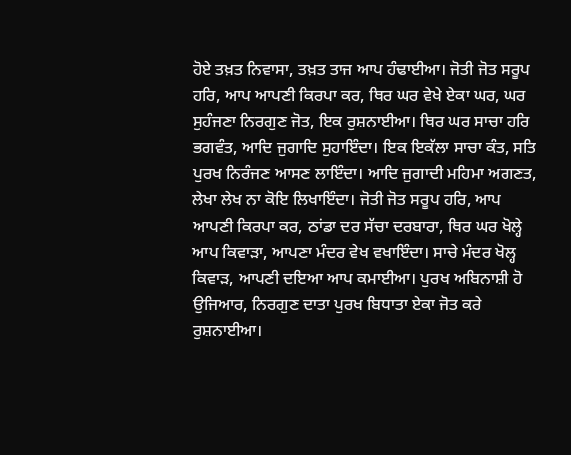ਹੋਏ ਤਖ਼ਤ ਨਿਵਾਸਾ, ਤਖ਼ਤ ਤਾਜ ਆਪ ਹੰਢਾਈਆ। ਜੋਤੀ ਜੋਤ ਸਰੂਪ ਹਰਿ, ਆਪ ਆਪਣੀ ਕਿਰਪਾ ਕਰ, ਥਿਰ ਘਰ ਵੇਖੇ ਏਕਾ ਘਰ, ਘਰ ਸੁਹੰਜਣਾ ਨਿਰਗੁਣ ਜੋਤ, ਇਕ ਰੁਸ਼ਨਾਈਆ। ਥਿਰ ਘਰ ਸਾਚਾ ਹਰਿ ਭਗਵੰਤ, ਆਦਿ ਜੁਗਾਦਿ ਸੁਹਾਇੰਦਾ। ਇਕ ਇਕੱਲਾ ਸਾਚਾ ਕੰਤ, ਸਤਿ ਪੁਰਖ ਨਿਰੰਜਣ ਆਸਣ ਲਾਇੰਦਾ। ਆਦਿ ਜੁਗਾਦੀ ਮਹਿਮਾ ਅਗਣਤ, ਲੇਖਾ ਲੇਖ ਨਾ ਕੋਇ ਲਿਖਾਇੰਦਾ। ਜੋਤੀ ਜੋਤ ਸਰੂਪ ਹਰਿ, ਆਪ ਆਪਣੀ ਕਿਰਪਾ ਕਰ, ਠਾਂਡਾ ਦਰ ਸੱਚਾ ਦਰਬਾਰਾ, ਥਿਰ ਘਰ ਖੋਲ੍ਹੇ ਆਪ ਕਿਵਾੜਾ, ਆਪਣਾ ਮੰਦਰ ਵੇਖ ਵਖਾਇੰਦਾ। ਸਾਚੇ ਮੰਦਰ ਖੋਲ੍ਹ ਕਿਵਾੜ, ਆਪਣੀ ਦਇਆ ਆਪ ਕਮਾਈਆ। ਪੁਰਖ ਅਬਿਨਾਸ਼ੀ ਹੋ ਉਜਿਆਰ, ਨਿਰਗੁਣ ਦਾਤਾ ਪੁਰਖ ਬਿਧਾਤਾ ਏਕਾ ਜੋਤ ਕਰੇ ਰੁਸ਼ਨਾਈਆ।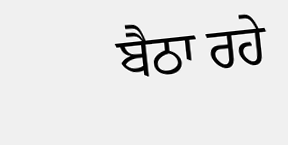ਬੈਠਾ ਰਹੇ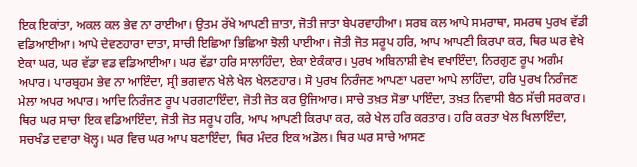ਇਕ ਇਕਾਂਤਾ, ਅਕਲ ਕਲ ਭੇਵ ਨਾ ਰਾਈਆ। ਉਤਮ ਰੱਖੇ ਆਪਣੀ ਜ਼ਾਤਾ, ਜੋਤੀ ਜਾਤਾ ਬੇਪਰਵਾਹੀਆ। ਸਰਬ ਕਲ ਆਪੇ ਸਮਰਾਥਾ, ਸਮਰਥ ਪੁਰਖ ਵੱਡੀ ਵਡਿਆਈਆ। ਆਪੇ ਦੇਵਣਹਾਰਾ ਦਾਤਾ, ਸਾਚੀ ਇਛਿਆ ਭਿਛਿਆ ਝੋਲੀ ਪਾਈਆ। ਜੋਤੀ ਜੋਤ ਸਰੂਪ ਹਰਿ, ਆਪ ਆਪਣੀ ਕਿਰਪਾ ਕਰ, ਥਿਰ ਘਰ ਵੇਖੇ ਏਕਾ ਘਰ, ਘਰ ਵੱਡਾ ਵਡ ਵਡਿਆਈਆ। ਘਰ ਵੱਡਾ ਹਰਿ ਸਾਲਾਹਿੰਦਾ, ਏਕਾ ਏਕੰਕਾਰ। ਪੁਰਖ ਅਬਿਨਾਸ਼ੀ ਵੇਖ ਵਖਾਇੰਦਾ, ਨਿਰਗੁਣ ਰੂਪ ਅਗੰਮ ਅਪਾਰ। ਪਾਰਬ੍ਰਹਮ ਭੇਵ ਨਾ ਆਇੰਦਾ, ਸ੍ਰੀ ਭਗਵਾਨ ਖੇਲੇ ਖੇਲ ਖੇਲਣਹਾਰ। ਸੋ ਪੁਰਖ ਨਿਰੰਜਣ ਆਪਣਾ ਪਰਦਾ ਆਪੇ ਲਾਹਿੰਦਾ, ਹਰਿ ਪੁਰਖ ਨਿਰੰਜਣ ਮੇਲਾ ਅਪਰ ਅਪਾਰ। ਆਦਿ ਨਿਰੰਜਣ ਰੂਪ ਪਰਗਟਾਇੰਦਾ, ਜੋਤੀ ਜੋਤ ਕਰ ਉਜਿਆਰ। ਸਾਚੇ ਤਖ਼ਤ ਸੋਭਾ ਪਾਇੰਦਾ, ਤਖ਼ਤ ਨਿਵਾਸੀ ਬੈਠ ਸੱਚੀ ਸਰਕਾਰ। ਥਿਰ ਘਰ ਸਾਚਾ ਇਕ ਵਡਿਆਇੰਦਾ, ਜੋਤੀ ਜੋਤ ਸਰੂਪ ਹਰਿ, ਆਪ ਆਪਣੀ ਕਿਰਪਾ ਕਰ, ਕਰੇ ਖੇਲ ਹਰਿ ਕਰਤਾਰ। ਹਰਿ ਕਰਤਾ ਖੇਲ ਖਿਲਾਇੰਦਾ, ਸਚਖੰਡ ਦਵਾਰਾ ਖੋਲ੍ਹ। ਘਰ ਵਿਚ ਘਰ ਆਪ ਬਣਾਇੰਦਾ, ਥਿਰ ਮੰਦਰ ਇਕ ਅਡੋਲ। ਥਿਰ ਘਰ ਸਾਚੇ ਆਸਣ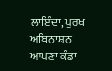ਲਾਇੰਦਾ, ਪੁਰਖ ਅਬਿਨਾਸ਼ਨ ਆਪਣਾ ਕੰਡਾ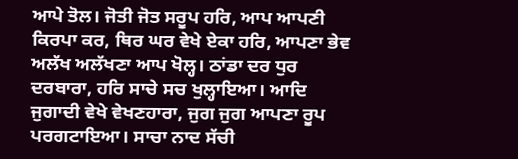ਆਪੇ ਤੋਲ। ਜੋਤੀ ਜੋਤ ਸਰੂਪ ਹਰਿ, ਆਪ ਆਪਣੀ ਕਿਰਪਾ ਕਰ, ਥਿਰ ਘਰ ਵੇਖੇ ਏਕਾ ਹਰਿ, ਆਪਣਾ ਭੇਵ ਅਲੱਖ ਅਲੱਖਣਾ ਆਪ ਖੋਲ੍ਹ। ਠਾਂਡਾ ਦਰ ਧੁਰ ਦਰਬਾਰਾ, ਹਰਿ ਸਾਚੇ ਸਚ ਖੁਲ੍ਹਾਇਆ। ਆਦਿ ਜੁਗਾਦੀ ਵੇਖੇ ਵੇਖਣਹਾਰਾ, ਜੁਗ ਜੁਗ ਆਪਣਾ ਰੂਪ ਪਰਗਟਾਇਆ। ਸਾਚਾ ਨਾਦ ਸੱਚੀ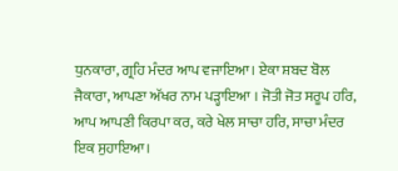ਧੁਨਕਾਰਾ, ਗ੍ਰਹਿ ਮੰਦਰ ਆਪ ਵਜਾਇਆ। ਏਕਾ ਸ਼ਬਦ ਬੋਲ ਜੈਕਾਰਾ, ਆਪਣਾ ਅੱਖਰ ਨਾਮ ਪੜ੍ਹਾਇਆ । ਜੋਤੀ ਜੋਤ ਸਰੂਪ ਹਰਿ, ਆਪ ਆਪਣੀ ਕਿਰਪਾ ਕਰ, ਕਰੇ ਖੇਲ ਸਾਚਾ ਹਰਿ, ਸਾਚਾ ਮੰਦਰ ਇਕ ਸੁਹਾਇਆ।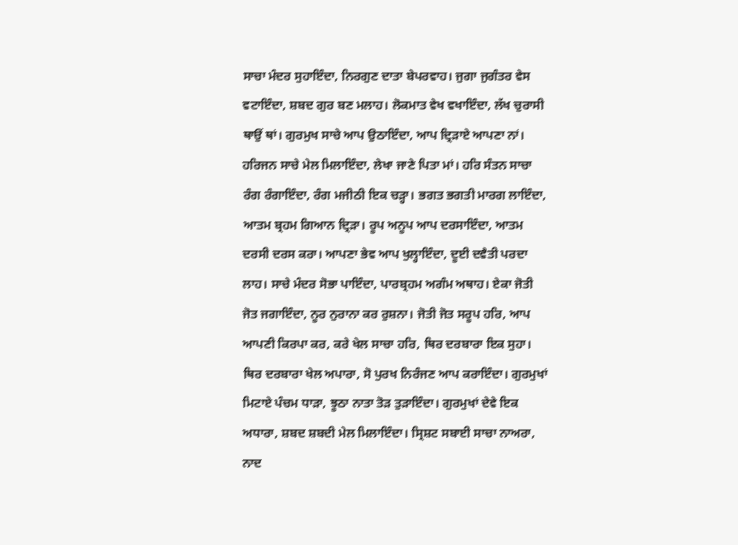ਸਾਚਾ ਮੰਦਰ ਸੁਹਾਇੰਦਾ, ਨਿਰਗੁਣ ਦਾਤਾ ਬੇਪਰਵਾਹ। ਜੁਗਾ ਜੁਗੰਤਰ ਵੇਸ ਵਟਾਇੰਦਾ, ਸ਼ਬਦ ਗੁਰ ਬਣ ਮਲਾਹ। ਲੋਕਮਾਤ ਵੇਖ ਵਖਾਇੰਦਾ, ਲੱਖ ਚੁਰਾਸੀ ਥਾਉਂ ਥਾਂ। ਗੁਰਮੁਖ ਸਾਚੇ ਆਪ ਉਠਾਇੰਦਾ, ਆਪ ਦ੍ਰਿੜਾਏ ਆਪਣਾ ਨਾਂ। ਹਰਿਜਨ ਸਾਚੇ ਮੇਲ ਮਿਲਾਇੰਦਾ, ਲੇਖਾ ਜਾਣੇ ਪਿਤਾ ਮਾਂ। ਹਰਿ ਸੰਤਨ ਸਾਚਾ ਰੰਗ ਰੰਗਾਇੰਦਾ, ਰੰਗ ਮਜੀਠੀ ਇਕ ਚੜ੍ਹਾ। ਭਗਤ ਭਗਤੀ ਮਾਰਗ ਲਾਇੰਦਾ, ਆਤਮ ਬ੍ਰਹਮ ਗਿਆਨ ਦ੍ਰਿੜਾ। ਰੂਪ ਅਨੂਪ ਆਪ ਦਰਸਾਇੰਦਾ, ਆਤਮ ਦਰਸੀ ਦਰਸ ਕਰਾ। ਆਪਣਾ ਭੇਵ ਆਪ ਖੁਲ੍ਹਾਇੰਦਾ, ਦੂਈ ਦਵੈਤੀ ਪਰਦਾ ਲਾਹ। ਸਾਚੇ ਮੰਦਰ ਸੋਭਾ ਪਾਇੰਦਾ, ਪਾਰਬ੍ਰਹਮ ਅਗੰਮ ਅਥਾਹ। ਏਕਾ ਜੋਤੀ ਜੋਤ ਜਗਾਇੰਦਾ, ਨੂਰ ਨੁਰਾਨਾ ਕਰ ਰੁਸ਼ਨਾ। ਜੋਤੀ ਜੋਤ ਸਰੂਪ ਹਰਿ, ਆਪ ਆਪਣੀ ਕਿਰਪਾ ਕਰ, ਕਰੇ ਖੇਲ ਸਾਚਾ ਹਰਿ, ਥਿਰ ਦਰਬਾਰਾ ਇਕ ਸੁਹਾ। ਥਿਰ ਦਰਬਾਰਾ ਖੇਲ ਅਪਾਰਾ, ਸੋ ਪੁਰਖ ਨਿਰੰਜਣ ਆਪ ਕਰਾਇੰਦਾ। ਗੁਰਮੁਖਾਂ ਮਿਟਾਏ ਪੰਚਮ ਧਾੜਾ, ਝੂਠਾ ਨਾਤਾ ਤੋੜ ਤੁੜਾਇੰਦਾ। ਗੁਰਮੁਖਾਂ ਦੇਵੇ ਇਕ ਅਧਾਰਾ, ਸ਼ਬਦ ਸ਼ਬਦੀ ਮੇਲ ਮਿਲਾਇੰਦਾ। ਸ੍ਰਿਸ਼ਟ ਸਬਾਈ ਸਾਚਾ ਨਾਅਰਾ, ਨਾਦ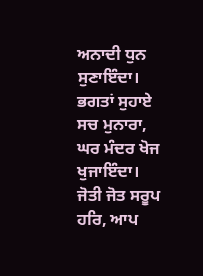ਅਨਾਦੀ ਧੁਨ ਸੁਣਾਇੰਦਾ। ਭਗਤਾਂ ਸੁਹਾਏ ਸਚ ਮੁਨਾਰਾ, ਘਰ ਮੰਦਰ ਖੋਜ ਖੁਜਾਇੰਦਾ। ਜੋਤੀ ਜੋਤ ਸਰੂਪ ਹਰਿ, ਆਪ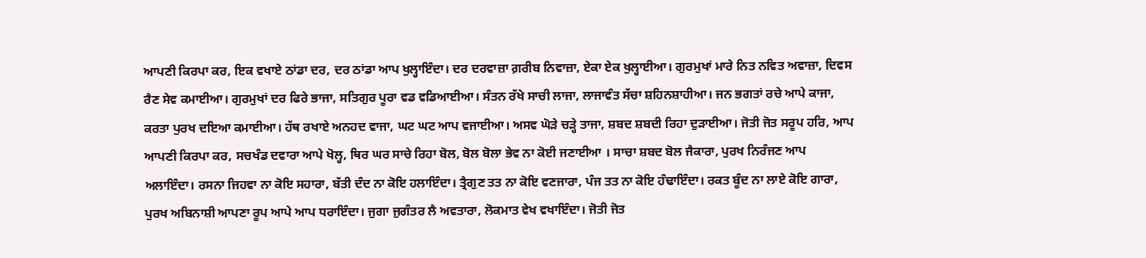ਆਪਣੀ ਕਿਰਪਾ ਕਰ, ਇਕ ਵਖਾਏ ਠਾਂਡਾ ਦਰ, ਦਰ ਠਾਂਡਾ ਆਪ ਖੁਲ੍ਹਾਇੰਦਾ। ਦਰ ਦਰਵਾਜ਼ਾ ਗ਼ਰੀਬ ਨਿਵਾਜ਼ਾ, ਏਕਾ ਏਕ ਖੁਲ੍ਹਾਈਆ। ਗੁਰਮੁਖਾਂ ਮਾਰੇ ਨਿਤ ਨਵਿਤ ਅਵਾਜ਼ਾ, ਦਿਵਸ ਰੈਣ ਸੇਵ ਕਮਾਈਆ। ਗੁਰਮੁਖਾਂ ਦਰ ਫਿਰੇ ਭਾਜਾ, ਸਤਿਗੁਰ ਪੂਰਾ ਵਡ ਵਡਿਆਈਆ। ਸੰਤਨ ਰੱਖੇ ਸਾਚੀ ਲਾਜਾ, ਲਾਜਾਵੰਤ ਸੱਚਾ ਸ਼ਹਿਨਸ਼ਾਹੀਆ। ਜਨ ਭਗਤਾਂ ਰਚੇ ਆਪੇ ਕਾਜਾ, ਕਰਤਾ ਪੁਰਖ ਦਇਆ ਕਮਾਈਆ। ਹੱਥ ਰਖਾਏ ਅਨਹਦ ਵਾਜਾ, ਘਟ ਘਟ ਆਪ ਵਜਾਈਆ। ਅਸਵ ਘੋੜੇ ਚੜ੍ਹੇ ਤਾਜਾ, ਸ਼ਬਦ ਸ਼ਬਦੀ ਰਿਹਾ ਦੁੜਾਈਆ। ਜੋਤੀ ਜੋਤ ਸਰੂਪ ਹਰਿ, ਆਪ ਆਪਣੀ ਕਿਰਪਾ ਕਰ, ਸਚਖੰਡ ਦਵਾਰਾ ਆਪੇ ਖੋਲ੍ਹ, ਥਿਰ ਘਰ ਸਾਚੇ ਰਿਹਾ ਬੋਲ, ਬੋਲ ਬੋਲਾ ਭੇਵ ਨਾ ਕੋਈ ਜਣਾਈਆ । ਸਾਚਾ ਸ਼ਬਦ ਬੋਲ ਜੈਕਾਰਾ, ਪੁਰਖ ਨਿਰੰਜਣ ਆਪ ਅਲਾਇੰਦਾ। ਰਸਨਾ ਜਿਹਵਾ ਨਾ ਕੋਇ ਸਹਾਰਾ, ਬੱਤੀ ਦੰਦ ਨਾ ਕੋਇ ਹਲਾਇੰਦਾ। ਤ੍ਰੈਗੁਣ ਤਤ ਨਾ ਕੋਇ ਵਣਜਾਰਾ, ਪੰਜ ਤਤ ਨਾ ਕੋਇ ਹੰਢਾਇੰਦਾ। ਰਕਤ ਬੂੰਦ ਨਾ ਲਾਏ ਕੋਇ ਗਾਰਾ, ਪੁਰਖ ਅਬਿਨਾਸ਼ੀ ਆਪਣਾ ਰੂਪ ਆਪੇ ਆਪ ਧਰਾਇੰਦਾ। ਜੁਗਾ ਜੁਗੰਤਰ ਲੈ ਅਵਤਾਰਾ, ਲੋਕਮਾਤ ਵੇਖ ਵਖਾਇੰਦਾ। ਜੋਤੀ ਜੋਤ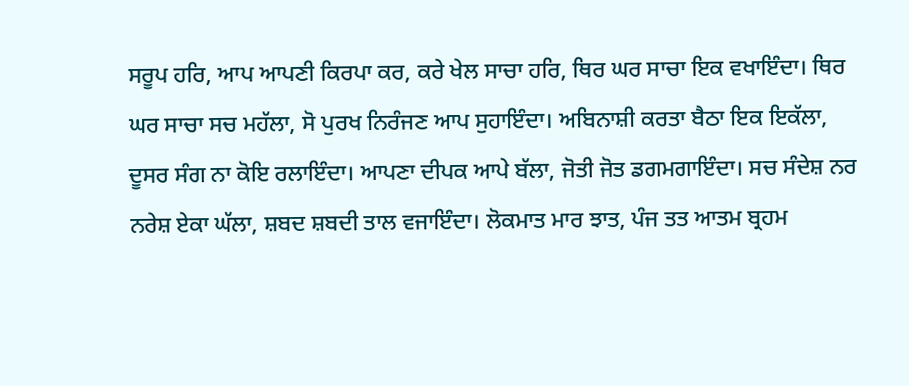ਸਰੂਪ ਹਰਿ, ਆਪ ਆਪਣੀ ਕਿਰਪਾ ਕਰ, ਕਰੇ ਖੇਲ ਸਾਚਾ ਹਰਿ, ਥਿਰ ਘਰ ਸਾਚਾ ਇਕ ਵਖਾਇੰਦਾ। ਥਿਰ ਘਰ ਸਾਚਾ ਸਚ ਮਹੱਲਾ, ਸੋ ਪੁਰਖ ਨਿਰੰਜਣ ਆਪ ਸੁਹਾਇੰਦਾ। ਅਬਿਨਾਸ਼ੀ ਕਰਤਾ ਬੈਠਾ ਇਕ ਇਕੱਲਾ, ਦੂਸਰ ਸੰਗ ਨਾ ਕੋਇ ਰਲਾਇੰਦਾ। ਆਪਣਾ ਦੀਪਕ ਆਪੇ ਬੱਲਾ, ਜੋਤੀ ਜੋਤ ਡਗਮਗਾਇੰਦਾ। ਸਚ ਸੰਦੇਸ਼ ਨਰ ਨਰੇਸ਼ ਏਕਾ ਘੱਲਾ, ਸ਼ਬਦ ਸ਼ਬਦੀ ਤਾਲ ਵਜਾਇੰਦਾ। ਲੋਕਮਾਤ ਮਾਰ ਝਾਤ, ਪੰਜ ਤਤ ਆਤਮ ਬ੍ਰਹਮ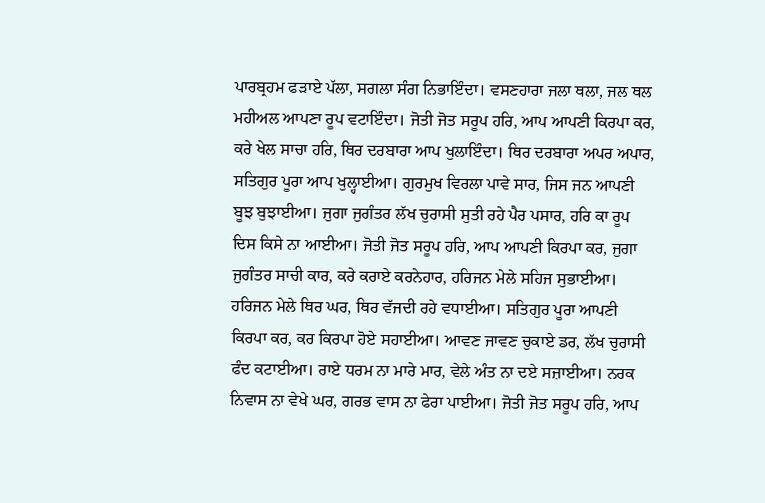ਪਾਰਬ੍ਰਹਮ ਫੜਾਏ ਪੱਲਾ, ਸਗਲਾ ਸੰਗ ਨਿਭਾਇੰਦਾ। ਵਸਣਹਾਰਾ ਜਲਾ ਥਲਾ, ਜਲ ਥਲ ਮਹੀਅਲ ਆਪਣਾ ਰੂਪ ਵਟਾਇੰਦਾ। ਜੋਤੀ ਜੋਤ ਸਰੂਪ ਹਰਿ, ਆਪ ਆਪਣੀ ਕਿਰਪਾ ਕਰ, ਕਰੇ ਖੇਲ ਸਾਚਾ ਹਰਿ, ਥਿਰ ਦਰਬਾਰਾ ਆਪ ਖੁਲਾਇੰਦਾ। ਥਿਰ ਦਰਬਾਰਾ ਅਪਰ ਅਪਾਰ, ਸਤਿਗੁਰ ਪੂਰਾ ਆਪ ਖੁਲ੍ਹਾਈਆ। ਗੁਰਮੁਖ ਵਿਰਲਾ ਪਾਵੇ ਸਾਰ, ਜਿਸ ਜਨ ਆਪਣੀ ਬੂਝ ਬੁਝਾਈਆ। ਜੁਗਾ ਜੁਗੰਤਰ ਲੱਖ ਚੁਰਾਸੀ ਸੁਤੀ ਰਹੇ ਪੈਰ ਪਸਾਰ, ਹਰਿ ਕਾ ਰੂਪ ਦਿਸ ਕਿਸੇ ਨਾ ਆਈਆ। ਜੋਤੀ ਜੋਤ ਸਰੂਪ ਹਰਿ, ਆਪ ਆਪਣੀ ਕਿਰਪਾ ਕਰ, ਜੁਗਾ ਜੁਗੰਤਰ ਸਾਚੀ ਕਾਰ, ਕਰੇ ਕਰਾਏ ਕਰਨੇਹਾਰ, ਹਰਿਜਨ ਮੇਲੇ ਸਹਿਜ ਸੁਭਾਈਆ। ਹਰਿਜਨ ਮੇਲੇ ਥਿਰ ਘਰ, ਥਿਰ ਵੱਜਦੀ ਰਹੇ ਵਧਾਈਆ। ਸਤਿਗੁਰ ਪੂਰਾ ਆਪਣੀ ਕਿਰਪਾ ਕਰ, ਕਰ ਕਿਰਪਾ ਹੋਏ ਸਹਾਈਆ। ਆਵਣ ਜਾਵਣ ਚੁਕਾਏ ਡਰ, ਲੱਖ ਚੁਰਾਸੀ ਫੰਦ ਕਟਾਈਆ। ਰਾਏ ਧਰਮ ਨਾ ਮਾਰੇ ਮਾਰ, ਵੇਲੇ ਅੰਤ ਨਾ ਦਏ ਸਜ਼ਾਈਆ। ਨਰਕ ਨਿਵਾਸ ਨਾ ਵੇਖੇ ਘਰ, ਗਰਭ ਵਾਸ ਨਾ ਫੇਰਾ ਪਾਈਆ। ਜੋਤੀ ਜੋਤ ਸਰੂਪ ਹਰਿ, ਆਪ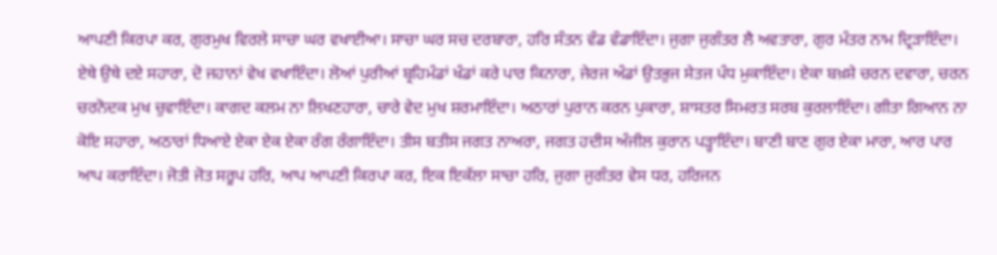ਆਪਣੀ ਕਿਰਪਾ ਕਰ, ਗੁਰਮੁਖ ਵਿਰਲੇ ਸਾਚਾ ਘਰ ਵਖਾਈਆ। ਸਾਚਾ ਘਰ ਸਚ ਦਰਬਾਰਾ, ਹਰਿ ਸੰਤਨ ਵੰਡ ਵੰਡਾਇੰਦਾ। ਜੁਗਾ ਜੁਗੰਤਰ ਲੈ ਅਵਤਾਰਾ, ਗੁਰ ਮੰਤਰ ਨਾਮ ਦ੍ਰਿੜਾਇੰਦਾ। ਏਥੇ ਉਥੇ ਦਏ ਸਹਾਰਾ, ਦੋ ਜਹਾਨਾਂ ਵੇਖ ਵਖਾਇੰਦਾ। ਲੋਆਂ ਪੁਰੀਆਂ ਬ੍ਰਹਿਮੰਡਾਂ ਖੰਡਾਂ ਕਰੇ ਪਾਰ ਕਿਨਾਰਾ, ਜੇਰਜ ਅੰਡਾਂ ਉਤਭੁਜ ਸੇਤਜ ਪੰਧ ਮੁਕਾਇੰਦਾ। ਏਕਾ ਬਖ਼ਸ਼ੇ ਚਰਨ ਦਵਾਰਾ, ਚਰਨ ਚਰਨੋਦਕ ਮੁਖ ਚੁਵਾਇੰਦਾ। ਕਾਗਦ ਕਲਮ ਨਾ ਲਿਖਣਹਾਰਾ, ਚਾਰੇ ਵੇਦ ਮੁਖ ਸ਼ਰਮਾਇੰਦਾ। ਅਠਾਰਾਂ ਪੁਰਾਨ ਕਰਨ ਪੁਕਾਰਾ, ਸ਼ਾਸਤਰ ਸਿਮਰਤ ਸਰਬ ਕੁਰਲਾਇੰਦਾ। ਗੀਤਾ ਗਿਆਨ ਨਾ ਕੋਇ ਸਹਾਰਾ, ਅਠਾਰਾਂ ਧਿਆਏ ਏਕਾ ਏਕ ਏਕਾ ਰੰਗ ਰੰਗਾਇੰਦਾ। ਤੀਸ ਬਤੀਸ ਜਗਤ ਨਾਅਰਾ, ਜਗਤ ਹਦੀਸ ਅੰਜੀਲ ਕੁਰਾਨ ਪੜ੍ਹਾਇੰਦਾ। ਬਾਣੀ ਬਾਣ ਗੁਰ ਏਕਾ ਮਾਰਾ, ਆਰ ਪਾਰ ਆਪ ਕਰਾਇੰਦਾ। ਜੋਤੀ ਜੋਤ ਸਰੂਪ ਹਰਿ, ਆਪ ਆਪਣੀ ਕਿਰਪਾ ਕਰ, ਇਕ ਇਕੱਲਾ ਸਾਚਾ ਹਰਿ, ਜੁਗਾ ਜੁਗੰਤਰ ਵੇਸ ਧਰ, ਹਰਿਜਨ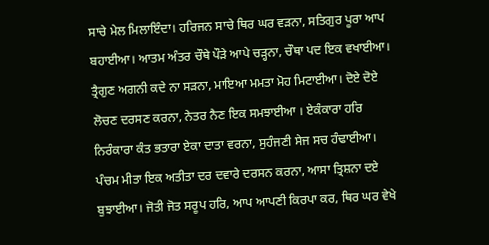ਸਾਚੇ ਮੇਲ ਮਿਲਾਇੰਦਾ। ਹਰਿਜਨ ਸਾਚੇ ਥਿਰ ਘਰ ਵੜਨਾ, ਸਤਿਗੁਰ ਪੂਰਾ ਆਪ ਬਹਾਈਆ। ਆਤਮ ਅੰਤਰ ਚੌਥੇ ਪੌੜੇ ਆਪੇ ਚੜ੍ਹਨਾ, ਚੌਥਾ ਪਦ ਇਕ ਵਖਾਈਆ। ਤ੍ਰੈਗੁਣ ਅਗਨੀ ਕਦੇ ਨਾ ਸੜਨਾ, ਮਾਇਆ ਮਮਤਾ ਮੋਹ ਮਿਟਾਈਆ। ਦੋਏ ਦੋਏ ਲੋਚਣ ਦਰਸਣ ਕਰਨਾ, ਨੇਤਰ ਨੈਣ ਇਕ ਸਮਝਾਈਆ । ਏਕੰਕਾਰਾ ਹਰਿ ਨਿਰੰਕਾਰਾ ਕੰਤ ਭਤਾਰਾ ਏਕਾ ਦਾਤਾ ਵਰਨਾ, ਸੁਹੰਜਣੀ ਸੇਜ ਸਚ ਹੰਢਾਈਆ। ਪੰਚਮ ਮੀਤਾ ਇਕ ਅਤੀਤਾ ਦਰ ਦਵਾਰੇ ਦਰਸਨ ਕਰਨਾ, ਆਸਾ ਤ੍ਰਿਸ਼ਨਾ ਦਏ ਬੁਝਾਈਆ। ਜੋਤੀ ਜੋਤ ਸਰੂਪ ਹਰਿ, ਆਪ ਆਪਣੀ ਕਿਰਪਾ ਕਰ, ਥਿਰ ਘਰ ਵੇਖੇ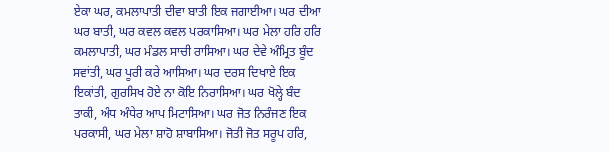ਏਕਾ ਘਰ, ਕਮਲਾਪਾਤੀ ਦੀਵਾ ਬਾਤੀ ਇਕ ਜਗਾਈਆ। ਘਰ ਦੀਆ ਘਰ ਬਾਤੀ, ਘਰ ਕਵਲ ਕਵਲ ਪਰਕਾਸਿਆ। ਘਰ ਮੇਲਾ ਹਰਿ ਹਰਿ ਕਮਲਾਪਾਤੀ, ਘਰ ਮੰਡਲ ਸਾਚੀ ਰਾਸਿਆ। ਘਰ ਦੇਵੇ ਅੰਮ੍ਰਿਤ ਬੂੰਦ ਸਵਾਂਤੀ, ਘਰ ਪੂਰੀ ਕਰੇ ਆਸਿਆ। ਘਰ ਦਰਸ ਦਿਖਾਏ ਇਕ ਇਕਾਂਤੀ, ਗੁਰਸਿਖ ਹੋਏ ਨਾ ਕੋਇ ਨਿਰਾਸਿਆ। ਘਰ ਖੋਲ੍ਹੇ ਬੰਦ ਤਾਕੀ, ਅੰਧ ਅੰਧੇਰ ਆਪ ਮਿਟਾਸਿਆ। ਘਰ ਜੋਤ ਨਿਰੰਜਣ ਇਕ ਪਰਕਾਸੀ, ਘਰ ਮੇਲਾ ਸ਼ਾਹੋ ਸ਼ਾਬਾਸਿਆ। ਜੋਤੀ ਜੋਤ ਸਰੂਪ ਹਰਿ,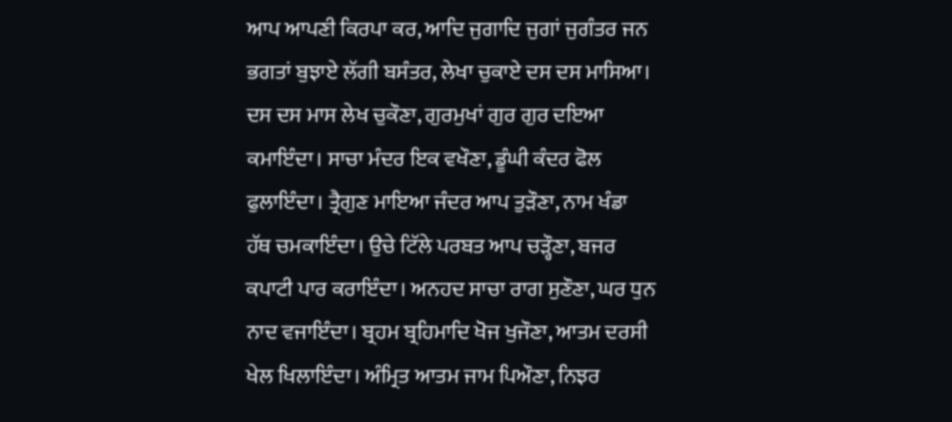ਆਪ ਆਪਣੀ ਕਿਰਪਾ ਕਰ, ਆਦਿ ਜੁਗਾਦਿ ਜੁਗਾਂ ਜੁਗੰਤਰ ਜਨ ਭਗਤਾਂ ਬੁਝਾਏ ਲੱਗੀ ਬਸੰਤਰ, ਲੇਖਾ ਚੁਕਾਏ ਦਸ ਦਸ ਮਾਸਿਆ। ਦਸ ਦਸ ਮਾਸ ਲੇਖ ਚੁਕੌਣਾ, ਗੁਰਮੁਖਾਂ ਗੁਰ ਗੁਰ ਦਇਆ ਕਮਾਇੰਦਾ। ਸਾਚਾ ਮੰਦਰ ਇਕ ਵਖੌਣਾ, ਡੂੰਘੀ ਕੰਦਰ ਫੋਲ ਫੁਲਾਇੰਦਾ। ਤ੍ਰੈਗੁਣ ਮਾਇਆ ਜੰਦਰ ਆਪ ਤੁੜੌਣਾ, ਨਾਮ ਖੰਡਾ ਹੱਥ ਚਮਕਾਇੰਦਾ। ਉਚੇ ਟਿੱਲੇ ਪਰਬਤ ਆਪ ਚੜ੍ਹੌਣਾ, ਬਜਰ ਕਪਾਟੀ ਪਾਰ ਕਰਾਇੰਦਾ। ਅਨਹਦ ਸਾਚਾ ਰਾਗ ਸੁਣੌਣਾ, ਘਰ ਧੁਨ ਨਾਦ ਵਜਾਇੰਦਾ। ਬ੍ਰਹਮ ਬ੍ਰਹਿਮਾਦਿ ਖੋਜ ਖੁਜੌਣਾ, ਆਤਮ ਦਰਸੀ ਖੇਲ ਖਿਲਾਇੰਦਾ। ਅੰਮ੍ਰਿਤ ਆਤਮ ਜਾਮ ਪਿਔਣਾ, ਨਿਝਰ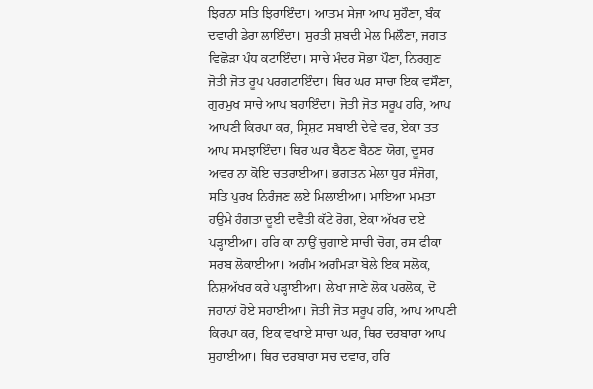ਝਿਰਨਾ ਸਤਿ ਝਿਰਾਇੰਦਾ। ਆਤਮ ਸੇਜਾ ਆਪ ਸੁਹੌਣਾ, ਬੰਕ ਦਵਾਰੀ ਡੇਰਾ ਲਾਇੰਦਾ। ਸੁਰਤੀ ਸ਼ਬਦੀ ਮੇਲ ਮਿਲੌਣਾ, ਜਗਤ ਵਿਛੋੜਾ ਪੰਧ ਕਟਾਇੰਦਾ। ਸਾਚੇ ਮੰਦਰ ਸੋਭਾ ਪੌਣਾ, ਨਿਰਗੁਣ ਜੋਤੀ ਜੋਤ ਰੂਪ ਪਰਗਟਾਇੰਦਾ। ਥਿਰ ਘਰ ਸਾਚਾ ਇਕ ਵਸੌਣਾ, ਗੁਰਮੁਖ ਸਾਚੇ ਆਪ ਬਹਾਇੰਦਾ। ਜੋਤੀ ਜੋਤ ਸਰੂਪ ਹਰਿ, ਆਪ ਆਪਣੀ ਕਿਰਪਾ ਕਰ, ਸ੍ਰਿਸ਼ਟ ਸਬਾਈ ਦੇਵੇ ਵਰ, ਏਕਾ ਤਤ ਆਪ ਸਮਝਾਇੰਦਾ। ਥਿਰ ਘਰ ਬੈਠਣ ਬੈਠਣ ਯੋਗ, ਦੂਸਰ ਅਵਰ ਨਾ ਕੋਇ ਚਤਰਾਈਆ। ਭਗਤਨ ਮੇਲਾ ਧੁਰ ਸੰਜੋਗ, ਸਤਿ ਪੁਰਖ ਨਿਰੰਜਣ ਲਏ ਮਿਲਾਈਆ। ਮਾਇਆ ਮਮਤਾ ਹਉਮੇ ਹੰਗਤਾ ਦੂਈ ਦਵੈਤੀ ਕੱਟੇ ਰੋਗ, ਏਕਾ ਅੱਖਰ ਦਏ ਪੜ੍ਹਾਈਆ। ਹਰਿ ਕਾ ਨਾਉਂ ਚੁਗਾਏ ਸਾਚੀ ਚੋਗ, ਰਸ ਫੀਕਾ ਸਰਬ ਲੋਕਾਈਆ। ਅਗੰਮ ਅਗੰਮੜਾ ਬੋਲੇ ਇਕ ਸਲੋਕ, ਨਿਸ਼ਅੱਖਰ ਕਰੇ ਪੜ੍ਹਾਈਆ। ਲੇਖਾ ਜਾਣੇ ਲੋਕ ਪਰਲੋਕ, ਦੋ ਜਹਾਨਾਂ ਹੋਏ ਸਹਾਈਆ। ਜੋਤੀ ਜੋਤ ਸਰੂਪ ਹਰਿ, ਆਪ ਆਪਣੀ ਕਿਰਪਾ ਕਰ, ਇਕ ਵਖਾਏ ਸਾਚਾ ਘਰ, ਥਿਰ ਦਰਬਾਰਾ ਆਪ ਸੁਹਾਈਆ। ਥਿਰ ਦਰਬਾਰਾ ਸਚ ਦਵਾਰ, ਹਰਿ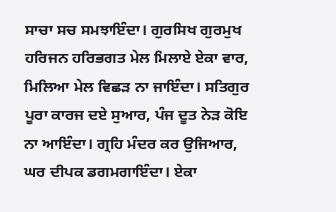ਸਾਚਾ ਸਚ ਸਮਝਾਇੰਦਾ। ਗੁਰਸਿਖ ਗੁਰਮੁਖ ਹਰਿਜਨ ਹਰਿਭਗਤ ਮੇਲ ਮਿਲਾਏ ਏਕਾ ਵਾਰ, ਮਿਲਿਆ ਮੇਲ ਵਿਛੜ ਨਾ ਜਾਇੰਦਾ। ਸਤਿਗੁਰ ਪੂਰਾ ਕਾਰਜ ਦਏ ਸੁਆਰ, ਪੰਜ ਦੂਤ ਨੇੜ ਕੋਇ ਨਾ ਆਇੰਦਾ। ਗ੍ਰਹਿ ਮੰਦਰ ਕਰ ਉਜਿਆਰ, ਘਰ ਦੀਪਕ ਡਗਮਗਾਇੰਦਾ। ਏਕਾ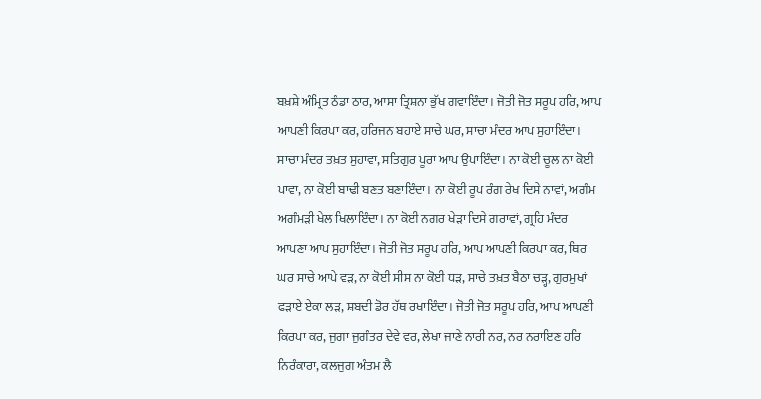ਬਖ਼ਸ਼ੇ ਅੰਮ੍ਰਿਤ ਠੰਡਾ ਠਾਰ, ਆਸਾ ਤ੍ਰਿਸ਼ਨਾ ਭੁੱਖ ਗਵਾਇੰਦਾ। ਜੋਤੀ ਜੋਤ ਸਰੂਪ ਹਰਿ, ਆਪ ਆਪਣੀ ਕਿਰਪਾ ਕਰ, ਹਰਿਜਨ ਬਹਾਏ ਸਾਚੇ ਘਰ, ਸਾਚਾ ਮੰਦਰ ਆਪ ਸੁਹਾਇੰਦਾ। ਸਾਚਾ ਮੰਦਰ ਤਖ਼ਤ ਸੁਹਾਵਾ, ਸਤਿਗੁਰ ਪੂਰਾ ਆਪ ਉਪਾਇੰਦਾ। ਨਾ ਕੋਈ ਚੂਲ ਨਾ ਕੋਈ ਪਾਵਾ, ਨਾ ਕੋਈ ਬਾਢੀ ਬਣਤ ਬਣਾਇੰਦਾ। ਨਾ ਕੋਈ ਰੂਪ ਰੰਗ ਰੇਖ ਦਿਸੇ ਨਾਵਾਂ, ਅਗੰਮ ਅਗੰਮੜੀ ਖੇਲ ਖਿਲਾਇੰਦਾ। ਨਾ ਕੋਈ ਨਗਰ ਖੇੜਾ ਦਿਸੇ ਗਰਾਵਾਂ, ਗ੍ਰਹਿ ਮੰਦਰ ਆਪਣਾ ਆਪ ਸੁਹਾਇੰਦਾ। ਜੋਤੀ ਜੋਤ ਸਰੂਪ ਹਰਿ, ਆਪ ਆਪਣੀ ਕਿਰਪਾ ਕਰ, ਥਿਰ ਘਰ ਸਾਚੇ ਆਪੇ ਵੜ, ਨਾ ਕੋਈ ਸੀਸ ਨਾ ਕੋਈ ਧੜ, ਸਾਚੇ ਤਖ਼ਤ ਬੈਠਾ ਚੜ੍ਹ, ਗੁਰਮੁਖਾਂ ਫੜਾਏ ਏਕਾ ਲੜ, ਸ਼ਬਦੀ ਡੋਰ ਹੱਥ ਰਖਾਇੰਦਾ। ਜੋਤੀ ਜੋਤ ਸਰੂਪ ਹਰਿ, ਆਪ ਆਪਣੀ ਕਿਰਪਾ ਕਰ, ਜੁਗਾ ਜੁਗੰਤਰ ਦੇਵੇ ਵਰ, ਲੇਖਾ ਜਾਣੇ ਨਾਰੀ ਨਰ, ਨਰ ਨਰਾਇਣ ਹਰਿ ਨਿਰੰਕਾਰਾ, ਕਲਜੁਗ ਅੰਤਮ ਲੈ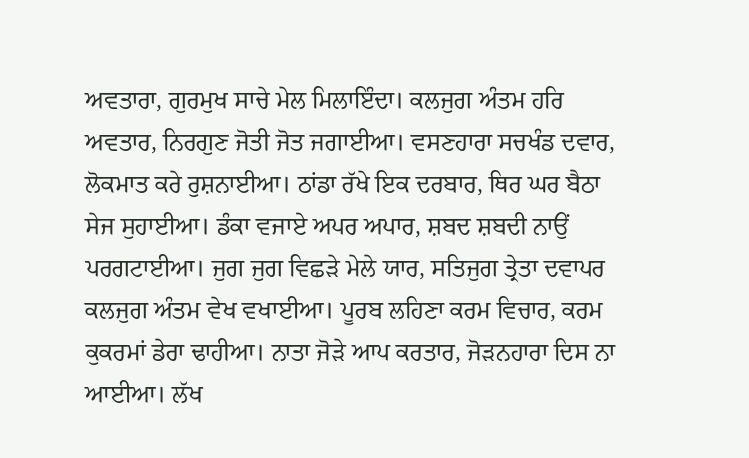ਅਵਤਾਰਾ, ਗੁਰਮੁਖ ਸਾਚੇ ਮੇਲ ਮਿਲਾਇੰਦਾ। ਕਲਜੁਗ ਅੰਤਮ ਹਰਿ ਅਵਤਾਰ, ਨਿਰਗੁਣ ਜੋਤੀ ਜੋਤ ਜਗਾਈਆ। ਵਸਣਹਾਰਾ ਸਚਖੰਡ ਦਵਾਰ, ਲੋਕਮਾਤ ਕਰੇ ਰੁਸ਼ਨਾਈਆ। ਠਾਂਡਾ ਰੱਖੇ ਇਕ ਦਰਬਾਰ, ਥਿਰ ਘਰ ਬੈਠਾ ਸੇਜ ਸੁਹਾਈਆ। ਡੰਕਾ ਵਜਾਏ ਅਪਰ ਅਪਾਰ, ਸ਼ਬਦ ਸ਼ਬਦੀ ਨਾਉਂ ਪਰਗਟਾਈਆ। ਜੁਗ ਜੁਗ ਵਿਛੜੇ ਮੇਲੇ ਯਾਰ, ਸਤਿਜੁਗ ਤ੍ਰੇਤਾ ਦਵਾਪਰ ਕਲਜੁਗ ਅੰਤਮ ਵੇਖ ਵਖਾਈਆ। ਪੂਰਬ ਲਹਿਣਾ ਕਰਮ ਵਿਚਾਰ, ਕਰਮ ਕੁਕਰਮਾਂ ਡੇਰਾ ਢਾਹੀਆ। ਨਾਤਾ ਜੋੜੇ ਆਪ ਕਰਤਾਰ, ਜੋੜਨਹਾਰਾ ਦਿਸ ਨਾ ਆਈਆ। ਲੱਖ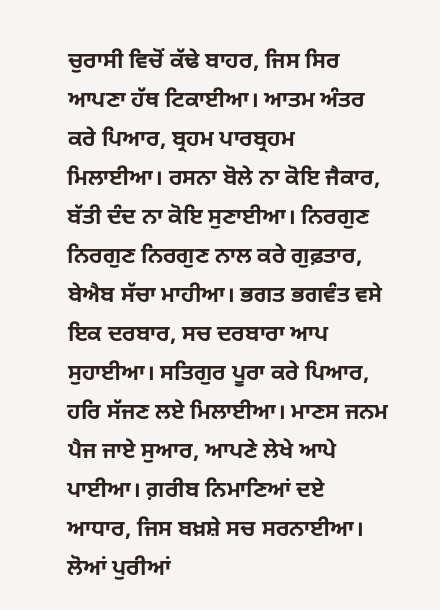ਚੁਰਾਸੀ ਵਿਚੋਂ ਕੱਢੇ ਬਾਹਰ, ਜਿਸ ਸਿਰ ਆਪਣਾ ਹੱਥ ਟਿਕਾਈਆ। ਆਤਮ ਅੰਤਰ ਕਰੇ ਪਿਆਰ, ਬ੍ਰਹਮ ਪਾਰਬ੍ਰਹਮ ਮਿਲਾਈਆ। ਰਸਨਾ ਬੋਲੇ ਨਾ ਕੋਇ ਜੈਕਾਰ, ਬੱਤੀ ਦੰਦ ਨਾ ਕੋਇ ਸੁਣਾਈਆ। ਨਿਰਗੁਣ ਨਿਰਗੁਣ ਨਿਰਗੁਣ ਨਾਲ ਕਰੇ ਗੁਫ਼ਤਾਰ, ਬੇਐਬ ਸੱਚਾ ਮਾਹੀਆ। ਭਗਤ ਭਗਵੰਤ ਵਸੇ ਇਕ ਦਰਬਾਰ, ਸਚ ਦਰਬਾਰਾ ਆਪ ਸੁਹਾਈਆ। ਸਤਿਗੁਰ ਪੂਰਾ ਕਰੇ ਪਿਆਰ, ਹਰਿ ਸੱਜਣ ਲਏ ਮਿਲਾਈਆ। ਮਾਣਸ ਜਨਮ ਪੈਜ ਜਾਏ ਸੁਆਰ, ਆਪਣੇ ਲੇਖੇ ਆਪੇ ਪਾਈਆ। ਗ਼ਰੀਬ ਨਿਮਾਣਿਆਂ ਦਏ ਆਧਾਰ, ਜਿਸ ਬਖ਼ਸ਼ੇ ਸਚ ਸਰਨਾਈਆ। ਲੋਆਂ ਪੁਰੀਆਂ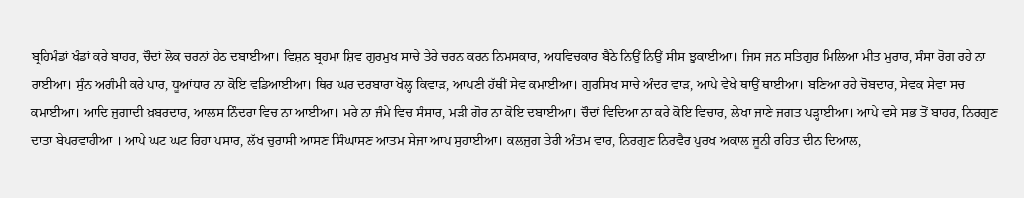ਬ੍ਰਹਿਮੰਡਾਂ ਖੰਡਾਂ ਕਰੇ ਬਾਹਰ, ਚੌਦਾਂ ਲੋਕ ਚਰਨਾਂ ਹੇਠ ਦਬਾਈਆ। ਵਿਸ਼ਨ ਬ੍ਰਹਮਾ ਸ਼ਿਵ ਗੁਰਮੁਖ ਸਾਚੇ ਤੇਰੇ ਚਰਨ ਕਰਨ ਨਿਮਸਕਾਰ, ਅਧਵਿਚਕਾਰ ਬੈਠੇ ਨਿਉਂ ਨਿਉਂ ਸੀਸ ਝੁਕਾਈਆ। ਜਿਸ ਜਨ ਸਤਿਗੁਰ ਮਿਲਿਆ ਮੀਤ ਮੁਰਾਰ, ਸੰਸਾ ਰੋਗ ਰਹੇ ਨਾ ਰਾਈਆ। ਸੁੰਨ ਅਗੰਮੀ ਕਰੇ ਪਾਰ, ਧੂਆਂਧਾਰ ਨਾ ਕੋਇ ਵਡਿਆਈਆ। ਥਿਰ ਘਰ ਦਰਬਾਰਾ ਖੋਲ੍ਹ ਕਿਵਾੜ, ਆਪਣੀ ਹੱਥੀਂ ਸੇਵ ਕਮਾਈਆ। ਗੁਰਸਿਖ ਸਾਚੇ ਅੰਦਰ ਵਾੜ, ਆਪੇ ਵੇਖੇ ਥਾਉਂ ਥਾਈਆ। ਬਣਿਆ ਰਹੇ ਚੋਬਦਾਰ, ਸੇਵਕ ਸੇਵਾ ਸਚ ਕਮਾਈਆ। ਆਦਿ ਜੁਗਾਦੀ ਖ਼ਬਰਦਾਰ, ਆਲਸ ਨਿੰਦਰਾ ਵਿਚ ਨਾ ਆਈਆ। ਮਰੇ ਨਾ ਜੰਮੇ ਵਿਚ ਸੰਸਾਰ, ਮੜੀ ਗੋਰ ਨਾ ਕੋਇ ਦਬਾਈਆ। ਚੌਦਾਂ ਵਿਦਿਆ ਨਾ ਕਰੇ ਕੋਇ ਵਿਚਾਰ, ਲੇਖਾ ਜਾਣੇ ਜਗਤ ਪੜ੍ਹਾਈਆ। ਆਪੇ ਵਸੇ ਸਭ ਤੋਂ ਬਾਹਰ, ਨਿਰਗੁਣ ਦਾਤਾ ਬੇਪਰਵਾਹੀਆ । ਆਪੇ ਘਟ ਘਟ ਰਿਹਾ ਪਸਾਰ, ਲੱਖ ਚੁਰਾਸੀ ਆਸਣ ਸਿੰਘਾਸਣ ਆਤਮ ਸੇਜਾ ਆਪ ਸੁਹਾਈਆ। ਕਲਜੁਗ ਤੇਰੀ ਅੰਤਮ ਵਾਰ, ਨਿਰਗੁਣ ਨਿਰਵੈਰ ਪੁਰਖ ਅਕਾਲ ਜੂਨੀ ਰਹਿਤ ਦੀਨ ਦਿਆਲ,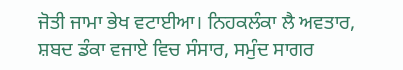ਜੋਤੀ ਜਾਮਾ ਭੇਖ ਵਟਾਈਆ। ਨਿਹਕਲੰਕਾ ਲੈ ਅਵਤਾਰ, ਸ਼ਬਦ ਡੰਕਾ ਵਜਾਏ ਵਿਚ ਸੰਸਾਰ, ਸਮੁੰਦ ਸਾਗਰ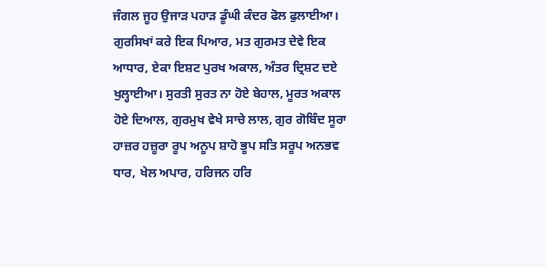ਜੰਗਲ ਜੂਹ ਉਜਾੜ ਪਹਾੜ ਡੂੰਘੀ ਕੰਦਰ ਫੋਲ ਫੁਲਾਈਆ। ਗੁਰਸਿਖਾਂ ਕਰੇ ਇਕ ਪਿਆਰ, ਮਤ ਗੁਰਮਤ ਦੇਵੇ ਇਕ ਆਧਾਰ, ਏਕਾ ਇਸ਼ਟ ਪੁਰਖ ਅਕਾਲ, ਅੰਤਰ ਦ੍ਰਿਸ਼ਟ ਦਏ ਖੁਲ੍ਹਾਈਆ। ਸੁਰਤੀ ਸੁਰਤ ਨਾ ਹੋਏ ਬੇਹਾਲ, ਮੂਰਤ ਅਕਾਲ ਹੋਏ ਦਿਆਲ, ਗੁਰਮੁਖ ਵੇਖੇ ਸਾਚੇ ਲਾਲ, ਗੁਰ ਗੋਬਿੰਦ ਸੂਰਾ ਹਾਜ਼ਰ ਹਜ਼ੂਰਾ ਰੂਪ ਅਨੂਪ ਸ਼ਾਹੋ ਭੂਪ ਸਤਿ ਸਰੂਪ ਅਨਭਵ ਧਾਰ, ਖੇਲ ਅਪਾਰ, ਹਰਿਜਨ ਹਰਿ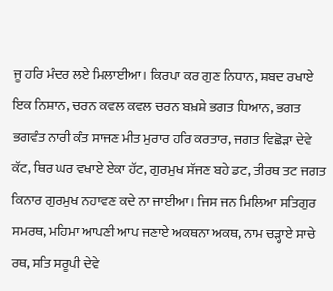ਜੂ ਹਰਿ ਮੰਦਰ ਲਏ ਮਿਲਾਈਆ। ਕਿਰਪਾ ਕਰ ਗੁਣ ਨਿਧਾਨ, ਸ਼ਬਦ ਰਖਾਏ ਇਕ ਨਿਸ਼ਾਨ, ਚਰਨ ਕਵਲ ਕਵਲ ਚਰਨ ਬਖ਼ਸ਼ੇ ਭਗਤ ਧਿਆਨ, ਭਗਤ ਭਗਵੰਤ ਨਾਰੀ ਕੰਤ ਸਾਜਣ ਮੀਤ ਮੁਰਾਰ ਹਰਿ ਕਰਤਾਰ, ਜਗਤ ਵਿਛੋੜਾ ਦੇਵੇ ਕੱਟ, ਥਿਰ ਘਰ ਵਖਾਏ ਏਕਾ ਹੱਟ, ਗੁਰਮੁਖ ਸੱਜਣ ਬਹੇ ਡਟ, ਤੀਰਥ ਤਟ ਜਗਤ ਕਿਨਾਰ ਗੁਰਮੁਖ ਨਹਾਵਣ ਕਦੇ ਨਾ ਜਾਈਆ। ਜਿਸ ਜਨ ਮਿਲਿਆ ਸਤਿਗੁਰ ਸਮਰਥ, ਮਹਿਮਾ ਆਪਣੀ ਆਪ ਜਣਾਏ ਅਕਥਨਾ ਅਕਥ, ਨਾਮ ਚੜ੍ਹਾਏ ਸਾਚੇ ਰਥ, ਸਤਿ ਸਰੂਪੀ ਦੇਵੇ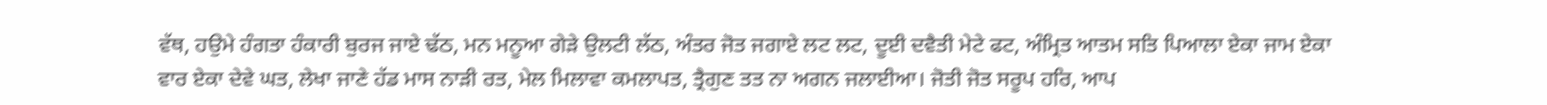ਵੱਥ, ਹਉਮੇ ਹੰਗਤਾ ਹੰਕਾਰੀ ਬੁਰਜ ਜਾਏ ਢੱਠ, ਮਨ ਮਨੂਆ ਗੇੜੇ ਉਲਟੀ ਲੱਠ, ਅੰਤਰ ਜੋਤ ਜਗਾਏ ਲਟ ਲਟ, ਦੂਈ ਦਵੈਤੀ ਮੇਟੇ ਫਟ, ਅੰਮ੍ਰਿਤ ਆਤਮ ਸਤਿ ਪਿਆਲਾ ਏਕਾ ਜਾਮ ਏਕਾ ਵਾਰ ਏਕਾ ਦੇਵੇ ਘਤ, ਲੇਖਾ ਜਾਣੇ ਹੱਡ ਮਾਸ ਨਾੜੀ ਰਤ, ਮੇਲ ਮਿਲਾਵਾ ਕਮਲਾਪਤ, ਤ੍ਰੈਗੁਣ ਤਤ ਨਾ ਅਗਨ ਜਲਾਈਆ। ਜੋਤੀ ਜੋਤ ਸਰੂਪ ਹਰਿ, ਆਪ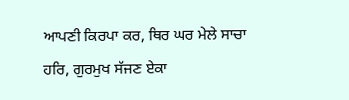ਆਪਣੀ ਕਿਰਪਾ ਕਰ, ਥਿਰ ਘਰ ਮੇਲੇ ਸਾਚਾ ਹਰਿ, ਗੁਰਮੁਖ ਸੱਜਣ ਏਕਾ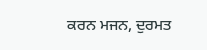ਕਰਨ ਮਜਨ, ਦੁਰਮਤ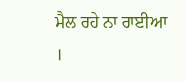ਮੈਲ ਰਹੇ ਨਾ ਰਾਈਆ ।